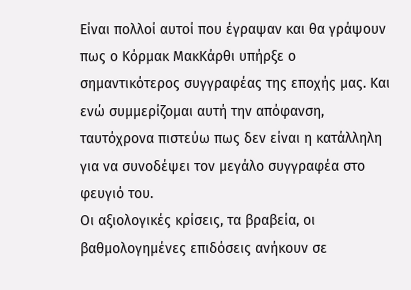Είναι πολλοί αυτοί που έγραψαν και θα γράψουν πως ο Κόρμακ ΜακΚάρθι υπήρξε ο σημαντικότερος συγγραφέας της εποχής μας. Και ενώ συμμερίζομαι αυτή την απόφανση, ταυτόχρονα πιστεύω πως δεν είναι η κατάλληλη για να συνοδέψει τον μεγάλο συγγραφέα στο φευγιό του.
Οι αξιολογικές κρίσεις, τα βραβεία, οι βαθμολογημένες επιδόσεις ανήκουν σε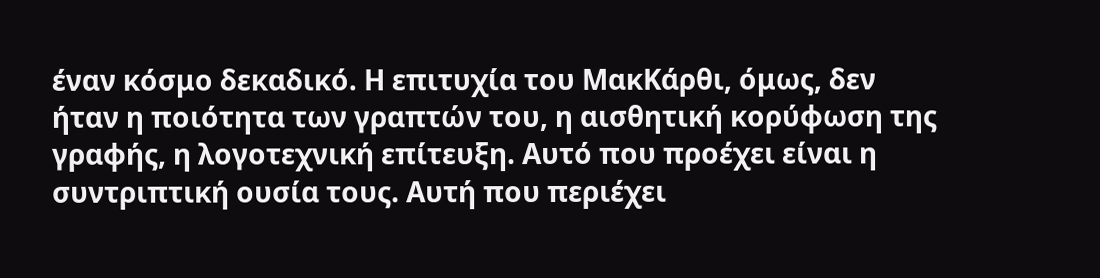έναν κόσμο δεκαδικό. Η επιτυχία του ΜακΚάρθι, όμως, δεν ήταν η ποιότητα των γραπτών του, η αισθητική κορύφωση της γραφής, η λογοτεχνική επίτευξη. Αυτό που προέχει είναι η συντριπτική ουσία τους. Αυτή που περιέχει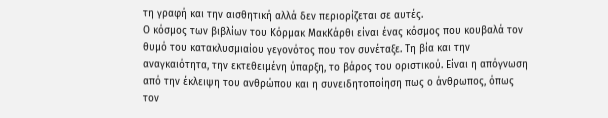τη γραφή και την αισθητική αλλά δεν περιορίζεται σε αυτές.
Ο κόσμος των βιβλίων του Κόρμακ ΜακΚάρθι είναι ένας κόσμος που κουβαλά τον θυμό του κατακλυσμιαίου γεγονότος που τον συνέταξε. Τη βία και την αναγκαιότητα, την εκτεθειμένη ύπαρξη, το βάρος του οριστικού. Είναι η απόγνωση από την έκλειψη του ανθρώπου και η συνειδητοποίηση πως ο άνθρωπος, όπως τον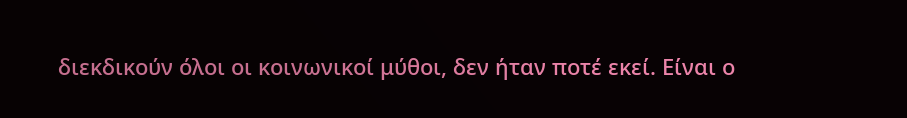διεκδικούν όλοι οι κοινωνικοί μύθοι, δεν ήταν ποτέ εκεί. Είναι ο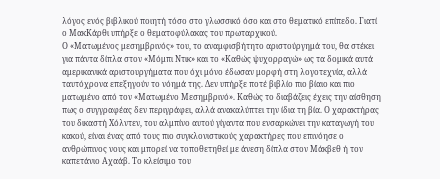λόγος ενός βιβλικού ποιητή τόσο στο γλωσσικό όσο και στο θεματικό επίπεδο. Γιατί ο ΜακΚάρθι υπήρξε ο θεματοφύλακας του πρωταρχικού.
Ο «Ματωμένος μεσημβρινός» του, το αναμφισβήτητο αριστούργημά του, θα στέκει για πάντα δίπλα στον «Μόμπι Ντικ» και το «Καθώς ψυχορραγώ» ως τα δομικά αυτά αμερικανικά αριστουργήματα που όχι μόνο έδωσαν μορφή στη λογοτεχνία, αλλά ταυτόχρονα επεξηγούν το νόημά της. Δεν υπήρξε ποτέ βιβλίο πιο βίαιο και πιο ματωμένο από τον «Ματωμένο Μεσημβρινό». Καθώς το διαβάζεις έχεις την αίσθηση πως ο συγγραφέας δεν περιγράφει, αλλά ανακαλύπτει την ίδια τη βία. Ο χαρακτήρας του δικαστή Χόλντεν, του αλμπίνο αυτού γίγαντα που ενσαρκώνει την καταγωγή του κακού, είναι ένας από τους πιο συγκλονιστικούς χαρακτήρες που επινόησε ο ανθρώπινος νους και μπορεί να τοποθετηθεί με άνεση δίπλα στον Μάκβεθ ή τον καπετάνιο Αχαάβ. Το κλείσιμο του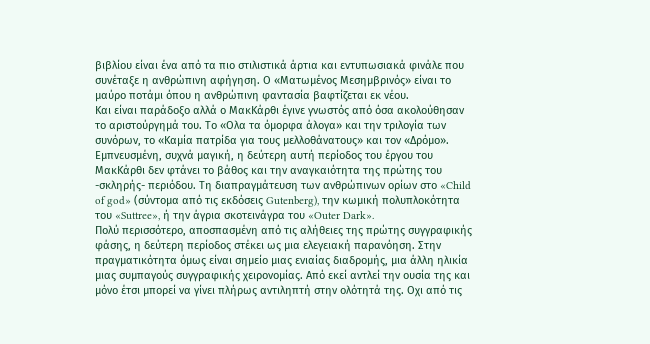βιβλίου είναι ένα από τα πιο στιλιστικά άρτια και εντυπωσιακά φινάλε που συνέταξε η ανθρώπινη αφήγηση. Ο «Ματωμένος Μεσημβρινός» είναι το μαύρο ποτάμι όπου η ανθρώπινη φαντασία βαφτίζεται εκ νέου.
Και είναι παράδοξο αλλά ο ΜακΚάρθι έγινε γνωστός από όσα ακολούθησαν το αριστούργημά του. Το «Ολα τα όμορφα άλογα» και την τριλογία των συνόρων, το «Καμία πατρίδα για τους μελλοθάνατους» και τον «Δρόμο». Εμπνευσμένη, συχνά μαγική, η δεύτερη αυτή περίοδος του έργου του ΜακΚάρθι δεν φτάνει το βάθος και την αναγκαιότητα της πρώτης του -σκληρής- περιόδου. Τη διαπραγμάτευση των ανθρώπινων ορίων στο «Child of god» (σύντομα από τις εκδόσεις Gutenberg), την κωμική πολυπλοκότητα του «Suttree», ή την άγρια σκοτεινάγρα του «Outer Dark».
Πολύ περισσότερο, αποσπασμένη από τις αλήθειες της πρώτης συγγραφικής φάσης, η δεύτερη περίοδος στέκει ως μια ελεγειακή παρανόηση. Στην πραγματικότητα όμως είναι σημείο μιας ενιαίας διαδρομής, μια άλλη ηλικία μιας συμπαγούς συγγραφικής χειρονομίας. Από εκεί αντλεί την ουσία της και μόνο έτσι μπορεί να γίνει πλήρως αντιληπτή στην ολότητά της. Οχι από τις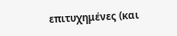επιτυχημένες (και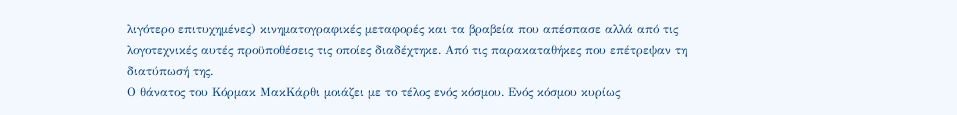λιγότερο επιτυχημένες) κινηματογραφικές μεταφορές και τα βραβεία που απέσπασε αλλά από τις λογοτεχνικές αυτές προϋποθέσεις τις οποίες διαδέχτηκε. Από τις παρακαταθήκες που επέτρεψαν τη διατύπωσή της.
Ο θάνατος του Κόρμακ ΜακΚάρθι μοιάζει με το τέλος ενός κόσμου. Ενός κόσμου κυρίως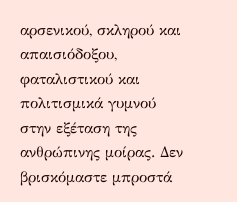αρσενικού, σκληρού και απαισιόδοξου, φαταλιστικού και πολιτισμικά γυμνού στην εξέταση της ανθρώπινης μοίρας. Δεν βρισκόμαστε μπροστά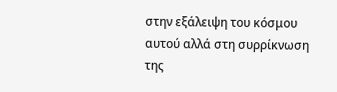στην εξάλειψη του κόσμου αυτού αλλά στη συρρίκνωση της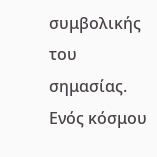συμβολικής του σημασίας. Ενός κόσμου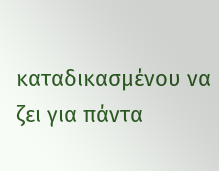καταδικασμένου να ζει για πάντα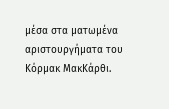μέσα στα ματωμένα αριστουργήματα του Κόρμακ ΜακΚάρθι.